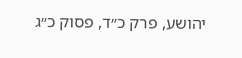יהושע, פרק כ״ד, פסוק כ״ג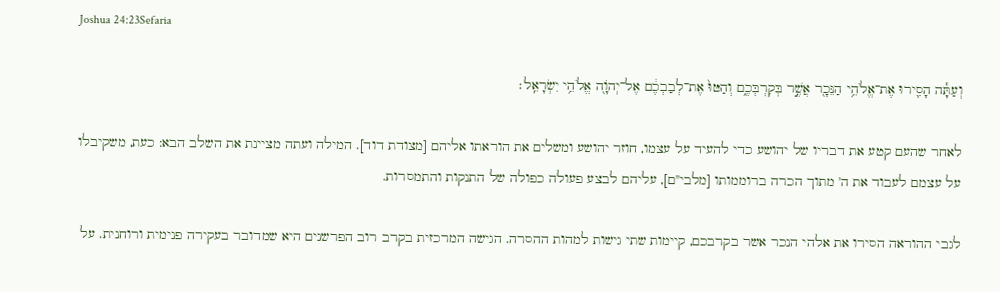Joshua 24:23Sefaria

וְעַתָּ֕ה הָסִ֛ירוּ אֶת־אֱלֹהֵ֥י הַנֵּכָ֖ר אֲשֶׁ֣ר בְּקִרְבְּכֶ֑ם וְהַטּוּ֙ אֶת־לְבַבְכֶ֔ם אֶל־יְהֹוָ֖ה אֱלֹהֵ֥י יִשְׂרָאֵֽל׃

לאחר שהעם קטע את דבריו של יהושע כדי להעיד על עצמו, חוזר יהושע ומשלים את הוראתו אליהם [מצודת דוד]. המילה ועתה מציינת את השלב הבא: כעת, משקיבלו על עצמם לעבוד את ה' מתוך הכרה ברוממותו [מלבי"ם], עליהם לבצע פעולה כפולה של התנקות והתמסרות.

לגבי ההוראה הסירו את אלהי הנכר אשר בקרבכם, קיימות שתי גישות למהות ההסרה. הגישה המרכזית בקרב רוב הפרשנים היא שמדובר בעקירה פנימית ורוחנית. על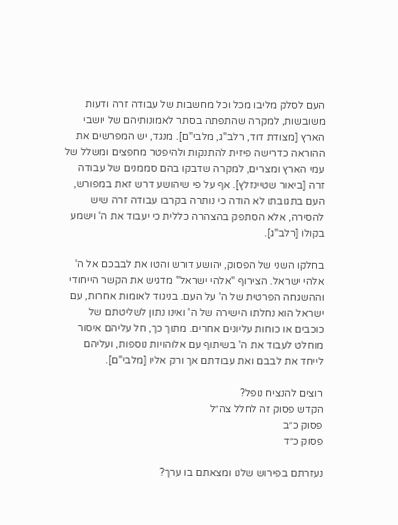העם לסלק מליבו מכל וכל מחשבות של עבודה זרה ודעות משובשות, למקרה שהתפתה בסתר לאמונותיהם של יושבי הארץ [מצודת דוד, רלב"ג, מלבי"ם]. מנגד, יש המפרשים את ההוראה כדרישה פיזית להתנקות ולהיפטר מחפצים ומשלל של עמי הארץ ומצרים, למקרה שדבקו בהם סממנים של עבודה זרה [ביאור שטיינזלץ]. אף על פי שיהושע דרש זאת במפורש, העם בתגובתו לא הודה כי נותרה בקרבו עבודה זרה שיש להסירה, אלא הסתפק בהצהרה כללית כי יעבוד את ה' וישמע בקולו [רלב"ג].

בחלקו השני של הפסוק, יהושע דורש והטו את לבבכם אל ה' אלהי ישראל. הצירוף "אלהי ישראל" מדגיש את הקשר הייחודי וההשגחה הפרטית של ה' על העם. בניגוד לאומות אחרות, עם ישראל הוא נחלתו הישירה של ה' ואינו נתון לשליטתם של כוכבים או כוחות עליונים אחרים. מתוך כך, חל עליהם איסור מוחלט לעבוד את ה' בשיתוף עם אלוהויות נוספות, ועליהם לייחד את לבבם ואת עבודתם אך ורק אליו [מלבי"ם].

רוצים להנציח נופל?
הקדש פסוק זה לחלל צה״ל
פסוק כ״ב
פסוק כ״ד

נעזרתם בפירוש שלנו ומצאתם בו ערך?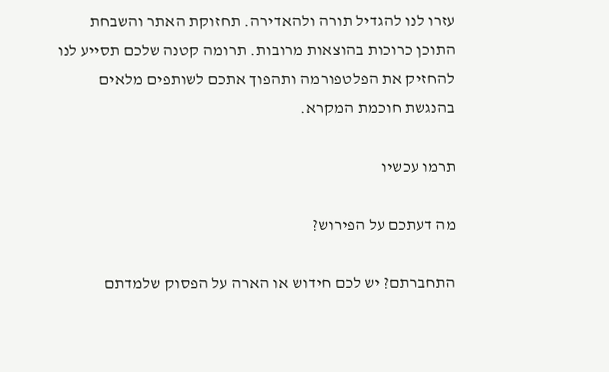עזרו לנו להגדיל תורה ולהאדירה. תחזוקת האתר והשבחת התוכן כרוכות בהוצאות מרובות. תרומה קטנה שלכם תסייע לנו להחזיק את הפלטפורמה ותהפוך אתכם לשותפים מלאים בהנגשת חוכמת המקרא.

תרמו עכשיו

מה דעתכם על הפירוש?

התחברתם? יש לכם חידוש או הארה על הפסוק שלמדתם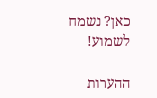כאן? נשמח לשמוע!

ההערות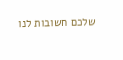שלכם חשובות לנו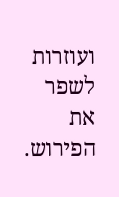ועוזרות לשפר את הפירוש.